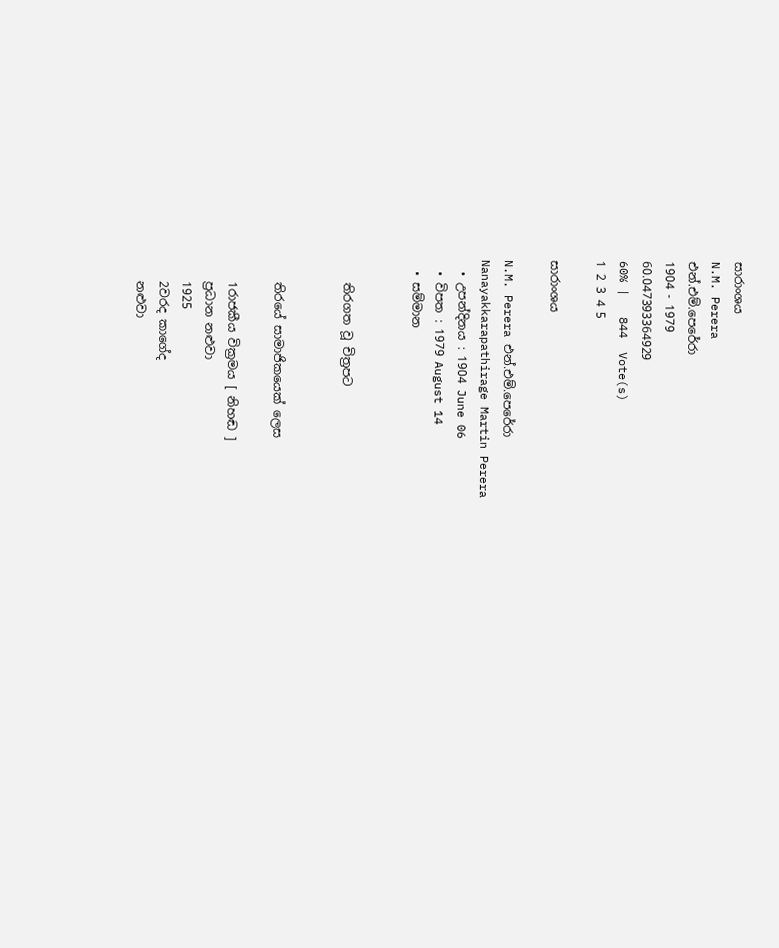සාරාංශය
N.M. Perera
එන්.එම්.පෙරේරා
1904 - 1979
60.047393364929
60% |   844  Vote(s)
1 2 3 4 5

සාරාංශය

N.M. Perera එන්.එම්.පෙරේරා
Nanayakkarapathirage Martin Perera
  • උපන්දිනය : 1904 June 06
  • විපත : 1979 August 14
  • සම්මාන


    තිරගත වූ චිත්‍රපට


    තිරයේ සාමාජිකයෙක් ලෙස

    1රාජකීය වික්‍රමය [ නිහඬ ]
    ප්‍රධාන නළුවා
    1925
    2වරද කාගේද
    නළුවා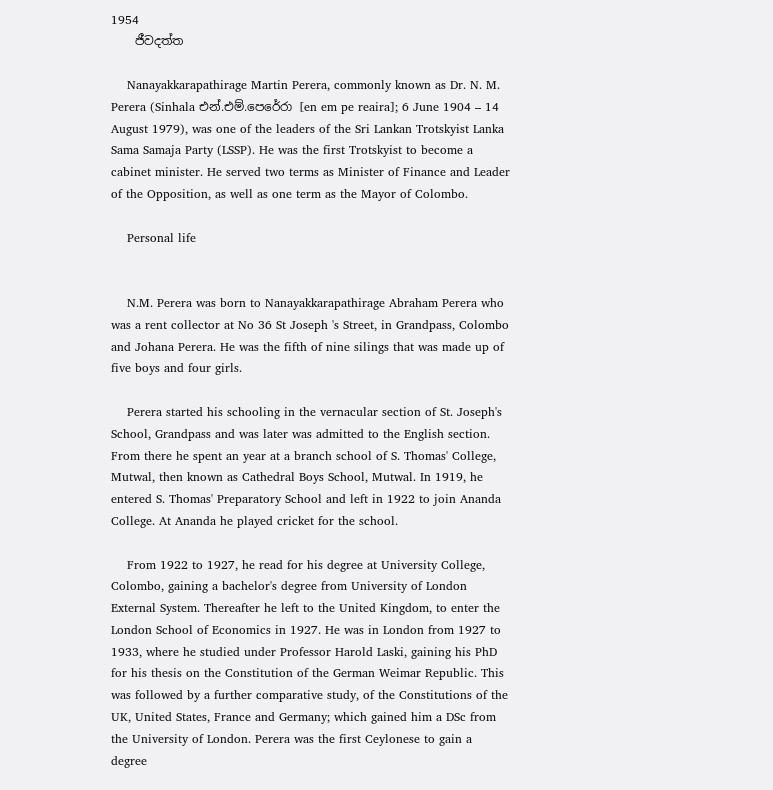1954
    ජීවදත්ත

    Nanayakkarapathirage Martin Perera, commonly known as Dr. N. M. Perera (Sinhala එන්.එම්.පෙරේරා [en em pe reaira]; 6 June 1904 – 14 August 1979), was one of the leaders of the Sri Lankan Trotskyist Lanka Sama Samaja Party (LSSP). He was the first Trotskyist to become a cabinet minister. He served two terms as Minister of Finance and Leader of the Opposition, as well as one term as the Mayor of Colombo.

    Personal life


    N.M. Perera was born to Nanayakkarapathirage Abraham Perera who was a rent collector at No 36 St Joseph 's Street, in Grandpass, Colombo and Johana Perera. He was the fifth of nine silings that was made up of five boys and four girls.

    Perera started his schooling in the vernacular section of St. Joseph's School, Grandpass and was later was admitted to the English section. From there he spent an year at a branch school of S. Thomas' College, Mutwal, then known as Cathedral Boys School, Mutwal. In 1919, he entered S. Thomas' Preparatory School and left in 1922 to join Ananda College. At Ananda he played cricket for the school.

    From 1922 to 1927, he read for his degree at University College, Colombo, gaining a bachelor's degree from University of London External System. Thereafter he left to the United Kingdom, to enter the London School of Economics in 1927. He was in London from 1927 to 1933, where he studied under Professor Harold Laski, gaining his PhD for his thesis on the Constitution of the German Weimar Republic. This was followed by a further comparative study, of the Constitutions of the UK, United States, France and Germany; which gained him a DSc from the University of London. Perera was the first Ceylonese to gain a degree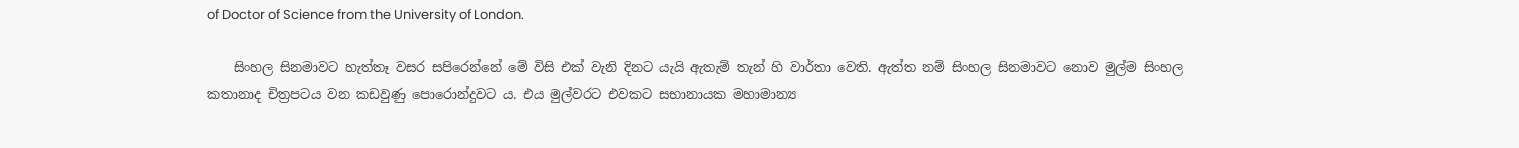of Doctor of Science from the University of London.

    සිංහල සිනමාවට හැත්තෑ වසර සපිරෙන්නේ මේ විසි එක් වැනි දිනට යැයි ඇතැම් තැන් හි වාර්තා වෙති. ඇත්ත නම් සිංහල සිනමාවට නොව මුල්ම සිංහල කතානාද චිත්‍රපටය වන කඩවුණු පොරොන්දුවට ය. එය මුල්වරට එවකට සභානායක මහාමාන්‍ය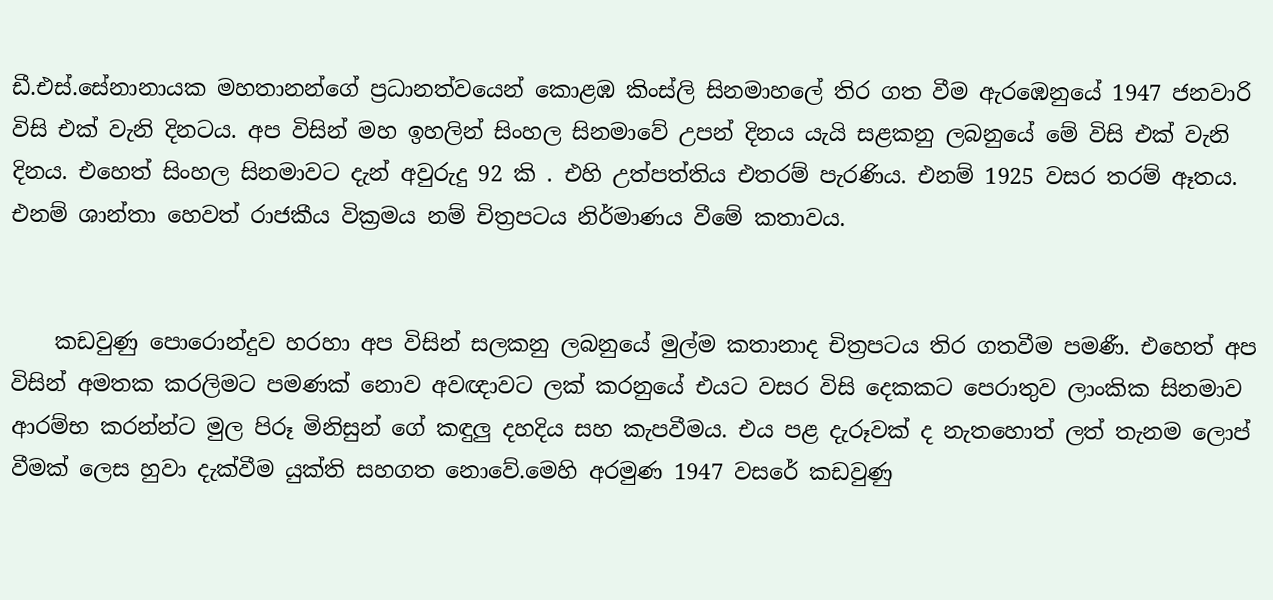ඩී.එස්.සේනානායක මහතානන්ගේ ප්‍රධානත්වයෙන් කොළඹ කිංස්ලි සිනමාහලේ තිර ගත වීම ඇරඹෙනුයේ 1947 ජනවාරි විසි එක් වැනි දිනටය. අප විසින් මහ ඉහලින් සිංහල සිනමාවේ උපන් දිනය යැයි සළකනු ලබනුයේ මේ විසි එක් වැනි දිනය. එහෙත් සිංහල සිනමාවට දැන් අවුරුදු 92 කි . එහි උත්පත්තිය එතරම් පැරණිය. එනම් 1925 වසර තරම් ඈතය. එනම් ශාන්තා හෙවත් රාජකීය වික්‍රමය නම් චිත්‍රපටය නිර්මාණය වීමේ කතාවය.


    කඩවුණු පොරොන්දුව හරහා අප විසින් සලකනු ලබනුයේ මුල්ම කතානාද චිත්‍රපටය තිර ගතවීම පමණී. එහෙත් අප විසින් අමතක කරලිමට පමණක් නොව අවඥාවට ලක් කරනුයේ එයට වසර විසි දෙකකට පෙරාතුව ලාංකික සිනමාව ආරම්භ කරන්න්ට මුල පිරූ මිනිසුන් ගේ කඳුලු දහදිය සහ කැපවීමය. එය පළ දැරූවක් ද නැතහොත් ලත් තැනම ලොප් වීමක් ලෙස හුවා දැක්වීම යුක්ති සහගත නොවේ.මෙහි අරමුණ 1947 වසරේ කඩවුණු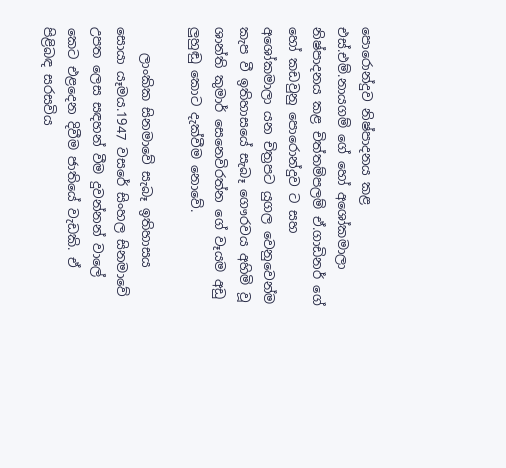පොරොන්දුව නිෂ්පාදනය කළ එස්.එම්.නායගම් ගේ හෝ අශෝකමාලා නිෂ්පාදනය කළ චිත්තම්පලම් ඒ.ගාඩිනර් ගේ හෝ කඩවුනු පොරොන්දුව ට සහ අශෝකමාලා යන චිත්‍රපට යුගල වෙනුවෙන්ම කැප වී ඉතිහාසයේ සැබෑ ගෞරවය අහිමි වූ ශාන්ති කුමාර් සෙනෙවිරත්න ගේ වෑයම අඩු ලුහුඬු කොට දැක්වීම නොවේ.

    ලාංකික සිනමාවේ සැබෑ ඉතිහාසය සොයා යෑමය.1947 වසරේ සිංහල සිනමාවේ උපත ලෙස සඳහන් වීම දුවන්නන් වාලේ කෙට එළදෙන දිවීම ජාතියේ වැඩකි. ඒ පිළිබඳ සරසවිය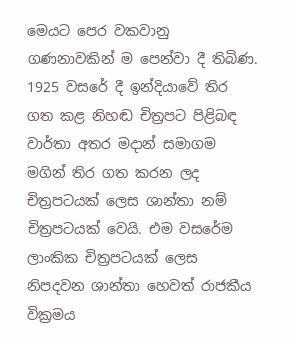මෙයට පෙර වකවානු ගණනාවකින් ම පෙන්වා දී තිබිණ. 1925 වසරේ දී ඉන්දියාවේ තිර ගත කළ නිහඬ චිත්‍රපට පිළිබඳ වාර්තා අතර මදාන් සමාගම මගින් තිර ගත කරන ලද චිත්‍රපටයක් ලෙස ශාන්තා නම් චිත්‍රපටයක් වෙයි. එම වසරේම ලාංකික චිත්‍රපටයක් ලෙස නිපදවන ශාන්තා හෙවත් රාජකීය වික්‍රමය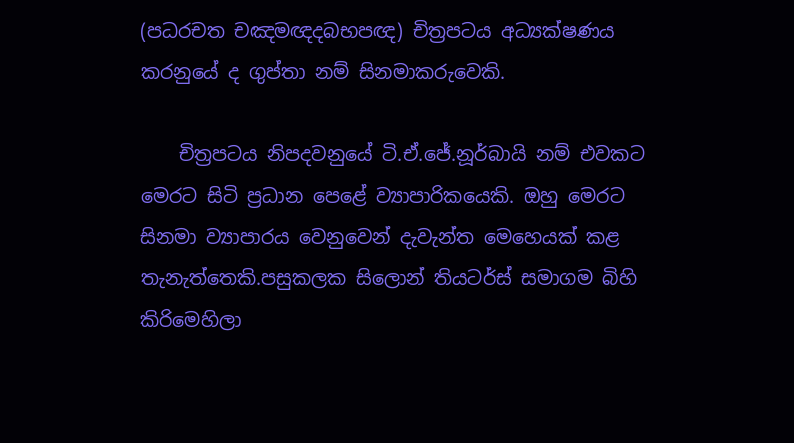(පධරචත චඤමඥදබභපඥ) චිත්‍රපටය අධ්‍යක්ෂණය කරනුයේ ද ගුප්තා නම් සිනමාකරුවෙකි.

    චිත්‍රපටය නිපදවනුයේ ටි.ඒ.ජේ.නූර්බායි නම් එවකට මෙරට සිටි ප්‍රධාන පෙළේ ව්‍යාපාරිකයෙකි. ඔහු මෙරට සිනමා ව්‍යාපාරය වෙනුවෙන් දැවැන්ත මෙහෙයක් කළ තැනැත්තෙකි.පසුකලක සිලොන් තියටර්ස් සමාගම බිහි කිරිමෙහිලා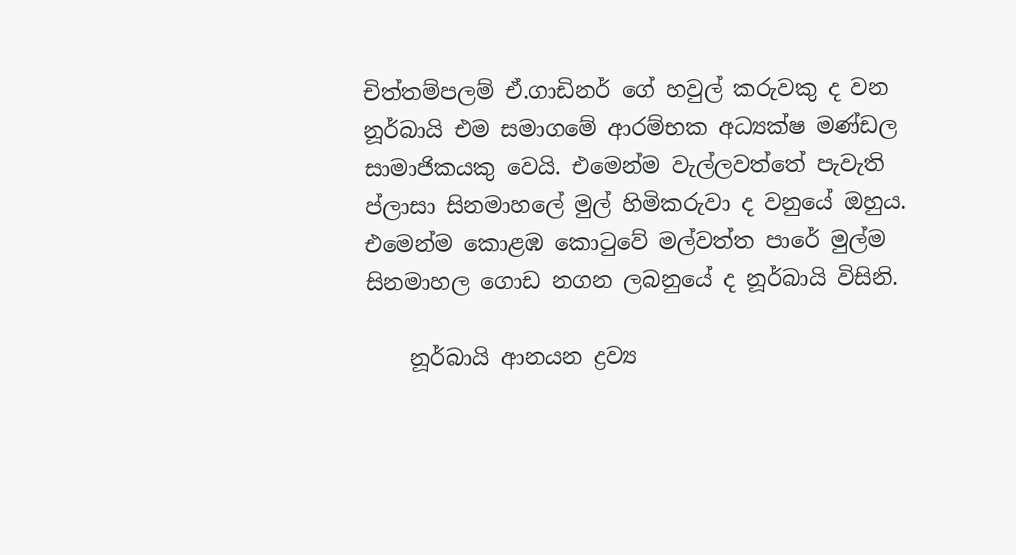චිත්තම්පලම් ඒ.ගාඩිනර් ගේ හවුල් කරුවකු ද වන නූර්බායි එම සමාගමේ ආරම්භක අධ්‍යක්ෂ මණ්ඩල සාමාජිකයකු වෙයි. එමෙන්ම වැල්ලවත්තේ පැවැති ප්ලාසා සිනමාහලේ මුල් හිමිකරුවා ද වනුයේ ඔහුය. එමෙන්ම කොළඹ කොටුවේ මල්වත්ත පාරේ මුල්ම සිනමාහල ගොඩ නගන ලබනුයේ ද නූර්බායි විසිනි.

    නූර්බායි ආනයන ද්‍රව්‍ය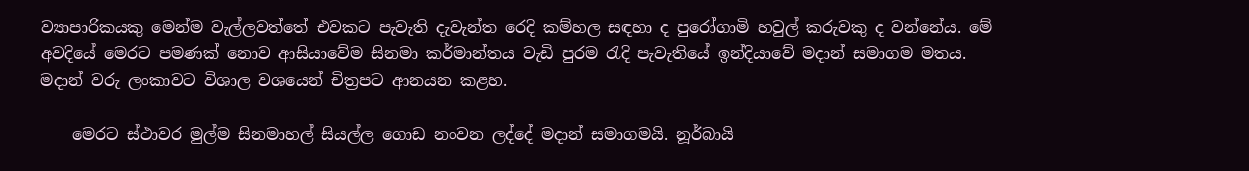ව්‍යාපාරිකයකු මෙන්ම වැල්ලවත්තේ එවකට පැවැති දැවැන්ත රෙදි කම්හල සඳහා ද පුරෝගාමි හවුල් කරුවකු ද වන්නේය. මේ අවදියේ මෙරට පමණක් නොව ආසියාවේම සිනමා කර්මාන්තය වැඩි පුරම රැදි පැවැතියේ ඉන්දියාවේ මදාන් සමාගම මතය. මදාන් වරු ලංකාවට විශාල වශයෙන් චිත්‍රපට ආනයන කළහ.

    මෙරට ස්ථාවර මුල්ම සිනමාහල් සියල්ල ගොඩ නංවන ලද්දේ මදාන් සමාගමයි. නූර්බායි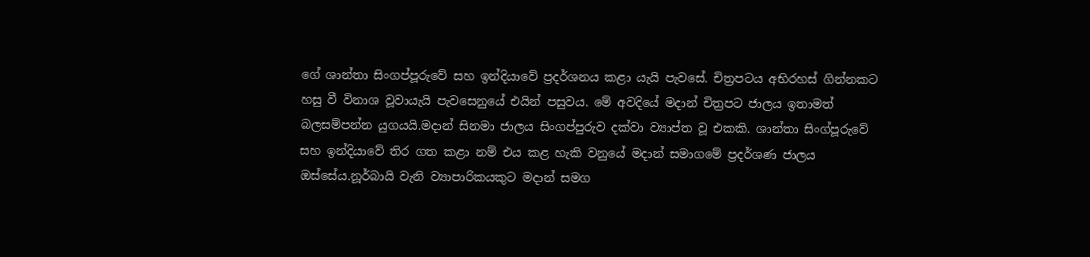ගේ ශාන්තා සිංගප්පූරුවේ සහ ඉන්දියාවේ ප්‍රදර්ශනය කළා යැයි පැවසේ. චිත්‍රපටය අභිරහස් ගින්නකට හසු වී විනාශ වූවායැයි පැවසෙනුයේ එයින් පසුවය. මේ අවදියේ මදාන් චිත්‍රපට ජාලය ඉතාමත් බලසම්පන්න යුගයයි.මදාන් සිනමා ජාලය සිංගප්පුරුව දක්වා ව්‍යාප්ත වූ එකකි. ශාන්තා සිංග්පූරුවේ සහ ඉන්දියාවේ තිර ගත කළා නම් එය කළ හැකි වනුයේ මදාන් සමාගමේ ප්‍රදර්ශණ ජාලය ඔස්සේය.නූර්බායි වැනි ව්‍යාපාරිකයකුට මදාන් සමග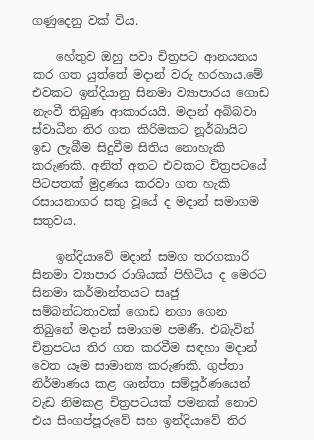ගණුදෙනු වක් විය.

    හේතුව ඔහු පවා චිත්‍රපට ආනයනය කර ගත යුත්තේ මදාන් වරු හරහාය.මේ එවකට ඉන්දියානු සිනමා ව්‍යාපාරය ගොඩ නැංවී තිබුණ ආකාරයයි. මදාන් අබිබවා ස්වාධීන තිර ගත කිරිමකට නූර්බායිට ඉඩ ලැබීම සිදුවීම සිතිය නොහැකි කරුණකි. අනිත් අතට එවකට චිත්‍රපටයේ පිටපතක් මුද්‍රණය කරවා ගත හැකි රසායනාගර සතු වූයේ ද මදාන් සමාගම සතුවය.

    ඉන්දියාවේ මදාන් සමග තරගකාරි සිනමා ව්‍යාපාර රාශියක් පිහිටිය ද මෙරට සිනමා කර්මාන්තයට සෘජු සම්බන්ධතාවක් ගොඩ නගා ගෙන තිබුනේ මදාන් සමාගම පමණී. එබැවින් චිත්‍රපටය තිර ගත කරවීම සඳහා මදාන් වෙත යෑම සාමාන්‍ය කරුණකි. ගුප්තා නිර්මාණය කළ ශාන්තා සම්පූර්ණයෙන් වැඩ නිමකළ චිත්‍රපටයක් පමනක් නොව එය සිංගප්පූරුවේ සහ ඉන්දියාවේ තිර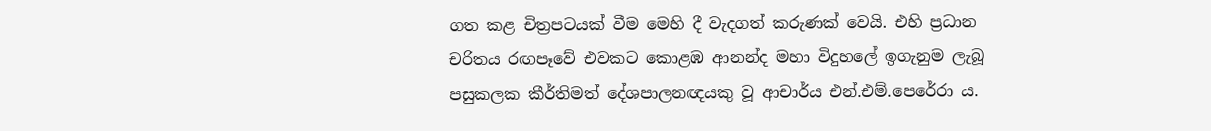ගත කළ චිත්‍රපටයක් වීම මෙහි දී වැදගත් කරුණක් වෙයි. එහි ප්‍රධාන චරිතය රඟපෑවේ එවකට කොළඹ ආනන්ද මහා විදුහලේ ඉගැනුම ලැබූ පසුකලක කීර්තිමත් දේශපාලනඥයකු වූ ආචාර්ය එන්.එම්.පෙරේරා ය.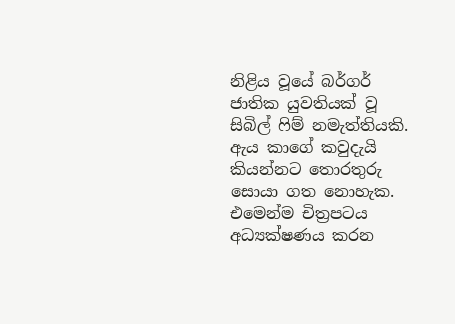නිළිය වූයේ බර්ගර් ජාතික යුවතියක් වූ සිබිල් ෆිම් නමැත්තියකි. ඇය කාගේ කවුදැයි කියන්නට තොරතුරු සොයා ගත නොහැක. එමෙන්ම චිත්‍රපටය අධ්‍යක්ෂණය කරන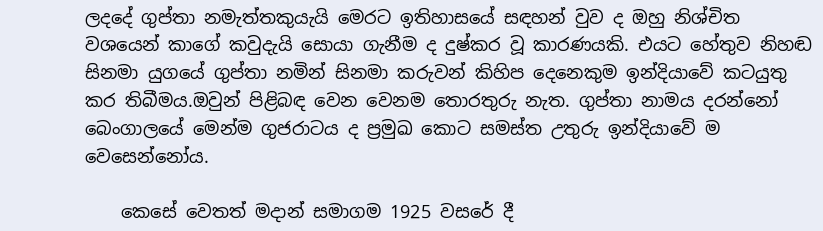ලදදේ ගුප්තා නමැත්තකුයැයි මෙරට ඉතිහාසයේ සඳහන් වුව ද ඔහු නිශ්චිත වශයෙන් කාගේ කවුදැයි සොයා ගැනීම ද දුෂ්කර වූ කාරණයකි. එයට හේතුව නිහඬ සිනමා යුගයේ ගුප්තා නමින් සිනමා කරුවන් කිහිප දෙනෙකුම ඉන්දියාවේ කටයුතු කර තිබීමය.ඔවුන් පිළිබඳ වෙන වෙනම තොරතුරු නැත. ගුප්තා නාමය දරන්නෝ බෙංගාලයේ මෙන්ම ගුජරාටය ද ප්‍රමුඛ කොට සමස්ත උතුරු ඉන්දියාවේ ම වෙසෙන්නෝය.

    කෙසේ වෙතත් මදාන් සමාගම 1925 වසරේ දී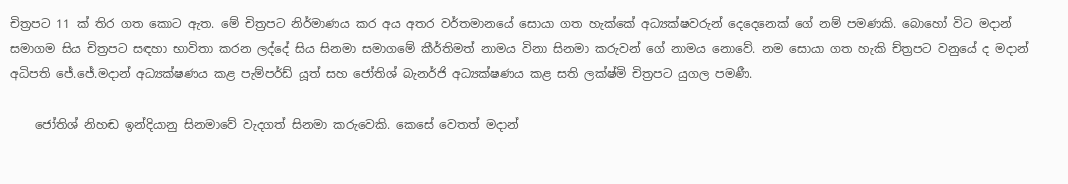චිත්‍රපට 11 ක් තිර ගත කොට ඇත. මේ චිත්‍රපට නිර්මාණය කර අය අතර වර්තමානයේ සොයා ගත හැක්කේ අධ්‍යක්ෂවරුන් දෙදෙනෙක් ගේ නම් පමණකි. බොහෝ විට මදාන් සමාගම සිය චිත්‍රපට සඳහා භාවිතා කරන ලද්දේ සිය සිනමා සමාගමේ කීර්තිමත් නාමය විනා සිනමා කරුවන් ගේ නාමය නොවේ. නම සොයා ගත හැකි ච්ත්‍රපට වනුයේ ද මදාන් අධිපති ජේ.ජේ.මදාන් අධ්‍යක්ෂණය කළ පැම්පර්ඩ් යූත් සහ ජෝතිශ් බැනර්ජි අධ්‍යක්ෂණය කළ සති ලක්ෂ්මි චිත්‍රපට යුගල පමණී.

    ජෝතිශ් නිහඬ ඉන්දියානු සිනමාවේ වැදගත් සිනමා කරුවෙකි. කෙසේ වෙතත් මදාන්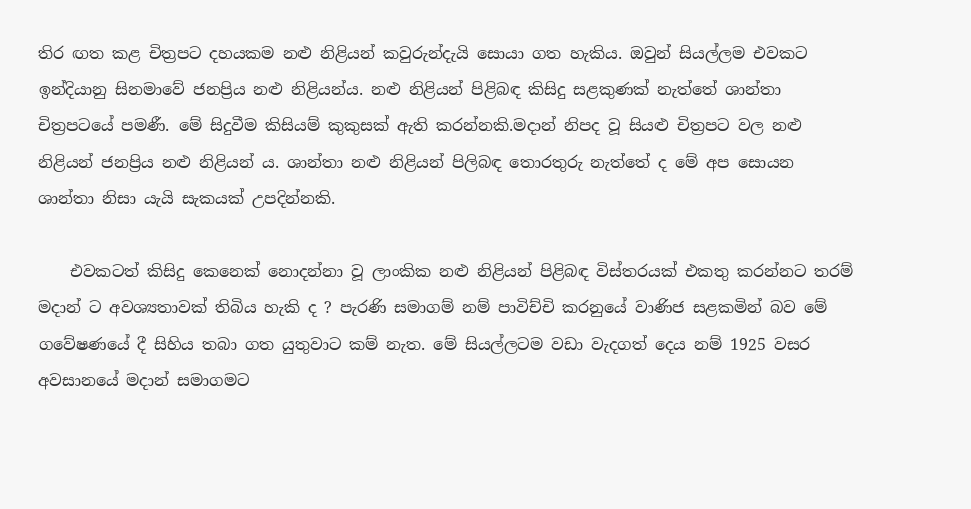තිර ඟත කළ චිත්‍රපට දහයකම නළු නිළියන් කවුරුන්දැයි සොයා ගත හැකිය. ඔවුන් සියල්ලම එවකට ඉන්දියානු සිනමාවේ ජනප්‍රිය නළු නිළියන්ය. නළු නිළියන් පිළිබඳ කිසිදු සළකුණක් නැත්තේ ශාන්තා චිත්‍රපටයේ පමණී. මේ සිදුවීම කිසියම් කුකුසක් ඇති කරන්නකි.මදාන් නිපද වූ සියළු චිත්‍රපට වල නළු නිළියන් ජනප්‍රිය නළු නිළියන් ය. ශාන්තා නළු නිළියන් පිලිබඳ තොරතුරු නැත්තේ ද මේ අප සොයන ශාන්තා නිසා යැයි සැකයක් උපදින්නකි.

    එවකටත් කිසිදු කෙනෙක් නොදන්නා වූ ලාංකික නළු නිළියන් පිළිබඳ විස්තරයක් එකතු කරන්නට තරම් මදාන් ට අවශ්‍යතාවක් තිබිය හැකි ද ? පැරණි සමාගම් නම් පාවිච්චි කරනුයේ වාණිජ සළකමින් බව මේ ගවේෂණයේ දී සිහිය තබා ගත යුතුවාට කම් නැත. මේ සියල්ලටම වඩා වැදගත් දෙය නම් 1925 වසර අවසානයේ මදාන් සමාගමට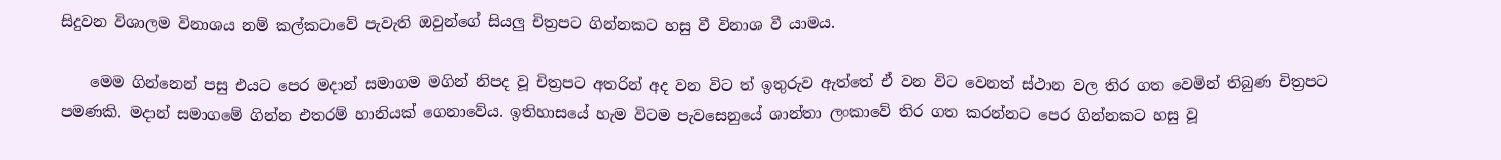සිදුවන විශාලම විනාශය නම් කල්කටාවේ පැවැති ඔවුන්ගේ සියලු චිත්‍රපට ගින්නකට හසු වී විනාශ වී යාමය.

    මෙම ගින්නෙන් පසු එයට පෙර මදාන් සමාගම මගින් නිපද වූ චිත්‍රපට අතරින් අද වන විට ත් ඉතුරුව ඇත්තේ ඒ වන විට වෙනත් ස්ථාන වල තිර ගත වෙමින් තිබුණ චිත්‍රපට පමණකි. මදාන් සමාගමේ ගින්න එතරම් හානියක් ගෙනාවේය. ඉතිහාසයේ හැම විටම පැවසෙනුයේ ශාන්තා ලංකාවේ තිර ගත කරන්නට පෙර ගින්නකට හසු වූ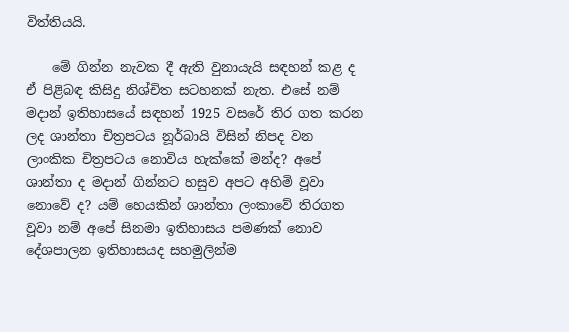විත්තියයි.

    මේ ගින්න නැවක දී ඇති වුනායැයි සඳහන් කළ ද ඒ පිළිබඳ කිසිදු නිශ්චිත සටහනක් නැත. එසේ නම් මදාන් ඉතිහාසයේ සඳහන් 1925 වසරේ තිර ගත කරන ලද ශාන්තා චිත්‍රපටය නූර්බායි විසින් නිපද වන ලාංකික චිත්‍රපටය නොවිය හැක්කේ මන්ද? අපේ ශාන්තා ද මදාන් ගින්නට හසුව අපට අහිමි වූවා නොවේ ද? යම් හෙයකින් ශාන්තා ලංකාවේ තිරගත වූවා නම් අපේ සිනමා ඉතිහාසය පමණක් නොව දේශපාලන ඉතිහාසයද සහමුලින්ම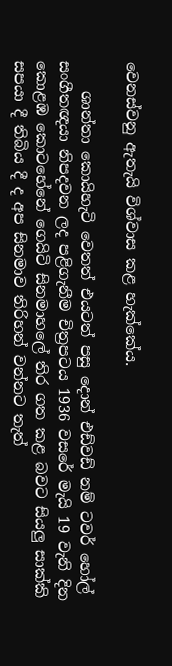වෙනස්වනු ඇතැයි විශ්වාස කළ හැක්කේය.

    ශාන්තා කොයිහැටි වෙතත් එයටත් පසු දොන් එඩ්වඩ් නම් ටවර් හෝල් සංගීතඥයා නිපදවන ලද පළිගැනීම චිත්‍රපටය 1936 වසරේ මැයි 19 වැනි දින කොළඹ කොටහේනේ ගෙයිටි සිනමාහලේ තිර ගත කළ බවට සියලු සාක්කි සපයා දී තිබිය දී ද අප සිනමාව තිරිහන් වන්නට තැත්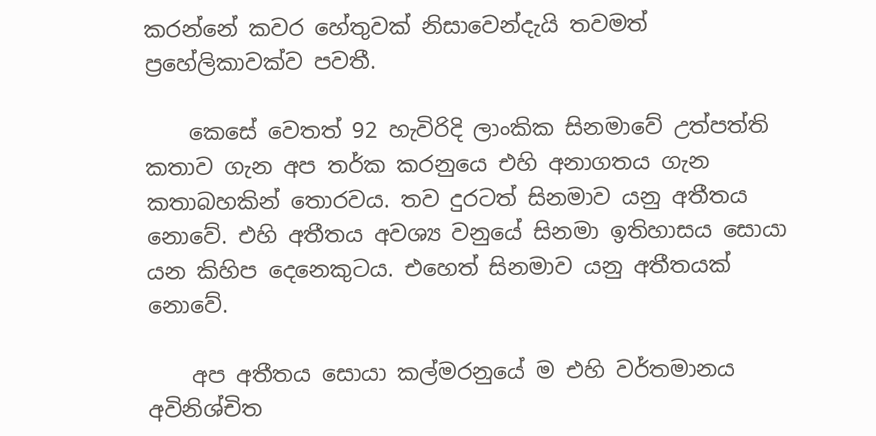කරන්නේ කවර හේතුවක් නිසාවෙන්දැයි තවමත් ප්‍රහේලිකාවක්ව පවතී.

    කෙසේ වෙතත් 92 හැවිරිදි ලාංකික සිනමාවේ උත්පත්ති කතාව ගැන අප තර්ක කරනුයෙ එහි අනාගතය ගැන කතාබහකින් තොරවය. තව දුරටත් සිනමාව යනු අතීතය නොවේ. එහි අතීතය අවශ්‍ය වනුයේ සිනමා ඉතිහාසය සොයා යන කිහිප දෙනෙකුටය. එහෙත් සිනමාව යනු අතීතයක් නොවේ.

    අප අතීතය සොයා කල්මරනුයේ ම එහි වර්තමානය අවිනිශ්චිත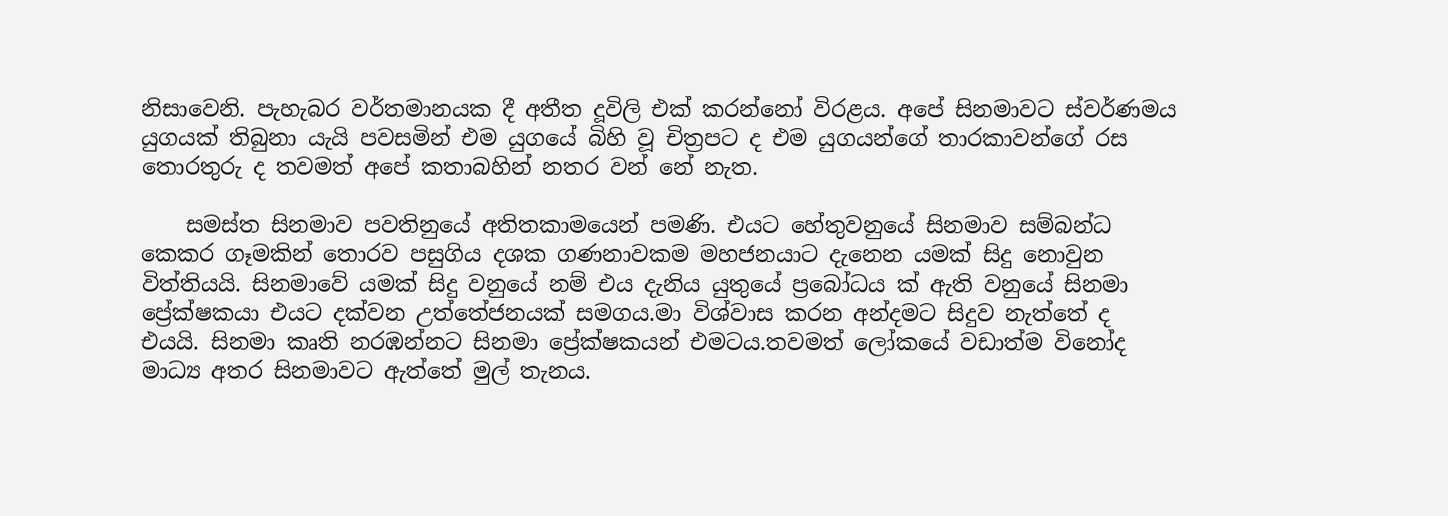නිසාවෙනි. පැහැබර වර්තමානයක දී අතීත දූවිලි එක් කරන්නෝ විරළය. අපේ සිනමාවට ස්වර්ණමය යුගයක් තිබුනා යැයි පවසමින් එම යුගයේ බිහි වූ චිත්‍රපට ද එම යුගයන්ගේ තාරකාවන්ගේ රස තොරතුරු ද තවමත් අපේ කතාබහින් නතර වන් නේ නැත.

    සමස්ත සිනමාව පවතිනුයේ අතිතකාමයෙන් පමණි. එයට හේතුවනුයේ සිනමාව සම්බන්ධ කෙකර ගෑමකින් තොරව පසුගිය දශක ගණනාවකම මහජනයාට දැනෙන යමක් සිදු නොවුන විත්තියයි. සිනමාවේ යමක් සිදු වනුයේ නම් එය දැනිය යුතුයේ ප්‍රබෝධය ක් ඇති වනුයේ සිනමා ප්‍රේක්ෂකයා එයට දක්වන උත්තේජනයක් සමගය.මා විශ්වාස කරන අන්දමට සිදුව නැත්තේ ද එයයි. සිනමා කෘති නරඹන්නට සිනමා ප්‍රේක්ෂකයන් එමටය.තවමත් ලෝකයේ වඩාත්ම විනෝද මාධ්‍ය අතර සිනමාවට ඇත්තේ මුල් තැනය.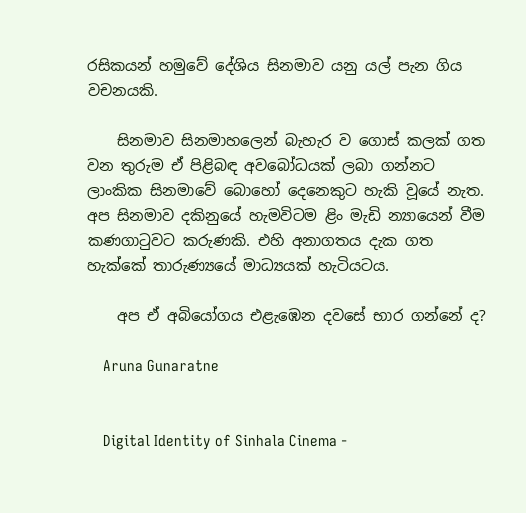රසිකයන් හමුවේ දේශිය සිනමාව යනු යල් පැන ගිය වචනයකි.

    සිනමාව සිනමාහලෙන් බැහැර ව ගොස් කලක් ගත වන තුරුම ඒ පිළිබඳ අවබෝධයක් ලබා ගන්නට ලාංකික සිනමාවේ බොහෝ දෙනෙකුට හැකි වූයේ නැත. අප සිනමාව දකිනුයේ හැමවිටම ළිං මැඩි න්‍යායෙන් වීම කණගාටුවට කරුණකි. එහි අනාගතය දැක ගත හැක්කේ තාරුණ්‍යයේ මාධ්‍යයක් හැටියටය.

    අප ඒ අබියෝගය එළැඹෙන දවසේ භාර ගන්නේ ද?

    Aruna Gunaratne


    Digital Identity of Sinhala Cinema -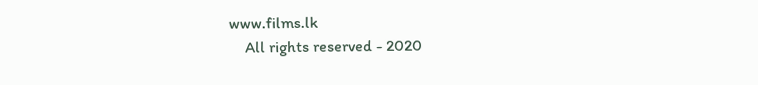www.films.lk
    All rights reserved - 2020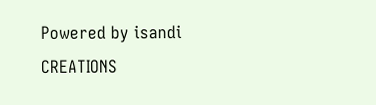Powered by isandi CREATIONS